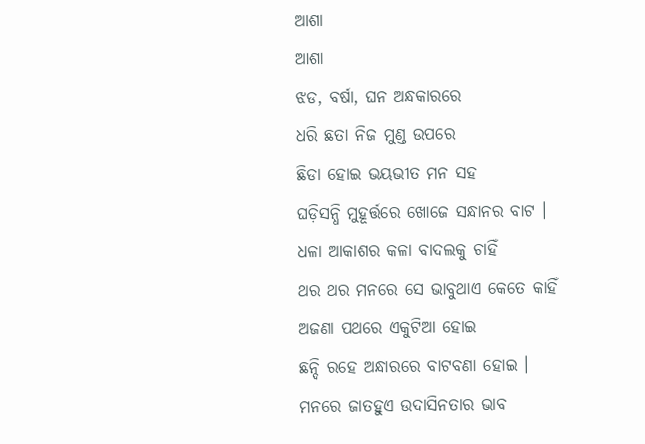ଆଶା
ଆଶା
ଝଡ, ବର୍ଷା, ଘନ ଅନ୍ଧକାରରେ
ଧରି ଛତା ନିଜ ମୁଣ୍ଡ ଉପରେ
ଛିଡା ହୋଇ ଭୟଭୀତ ମନ ସହ
ଘଡ଼ିସନ୍ଧି ମୁହୂର୍ତ୍ତରେ ଖୋଜେ ସନ୍ଧାନର ବାଟ ।
ଧଳା ଆକାଶର କଳା ବାଦଲକୁ ଚାହିଁ
ଥର ଥର ମନରେ ସେ ଭାବୁଥାଏ କେତେ କାହିଁ
ଅଜଣା ପଥରେ ଏକୁଟିଆ ହୋଇ
ଛନ୍ଦି ରହେ ଅନ୍ଧାରରେ ବାଟବଣା ହୋଇ ।
ମନରେ ଜାତହୁଏ ଉଦାସିନତାର ଭାବ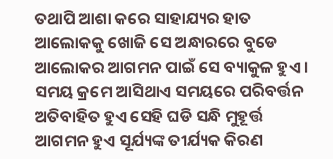ତଥାପି ଆଶା କରେ ସାହାଯ୍ୟର ହାତ
ଆଲୋକକୁ ଖୋଜି ସେ ଅନ୍ଧାରରେ ବୁଡେ
ଆଲୋକର ଆଗମନ ପାଇଁ ସେ ବ୍ୟାକୁଳ ହୁଏ ।
ସମୟ କ୍ରମେ ଆସିଥାଏ ସମୟରେ ପରିବର୍ତ୍ତନ
ଅତିବାହିତ ହୁଏ ସେହି ଘଡି ସନ୍ଧି ମୁହୂର୍ତ୍ତ
ଆଗମନ ହୁଏ ସୂର୍ଯ୍ୟଙ୍କ ତୀର୍ଯ୍ୟକ କିରଣ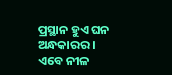ପ୍ରସ୍ଥାନ ହୁଏ ଘନ ଅନ୍ଧକାରର ।
ଏବେ ନୀଳ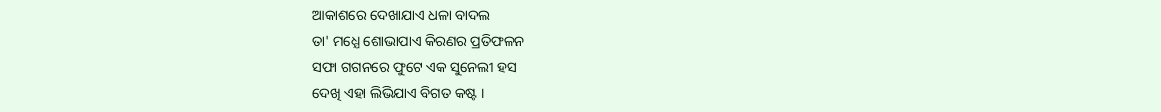ଆକାଶରେ ଦେଖାଯାଏ ଧଳା ବାଦଲ
ତା' ମଧ୍ଯେ ଶୋଭାପାଏ କିରଣର ପ୍ରତିଫଳନ
ସଫା ଗଗନରେ ଫୁଟେ ଏକ ସୁନେଲୀ ହସ
ଦେଖି ଏହା ଲିଭିଯାଏ ବିଗତ କଷ୍ଟ ।